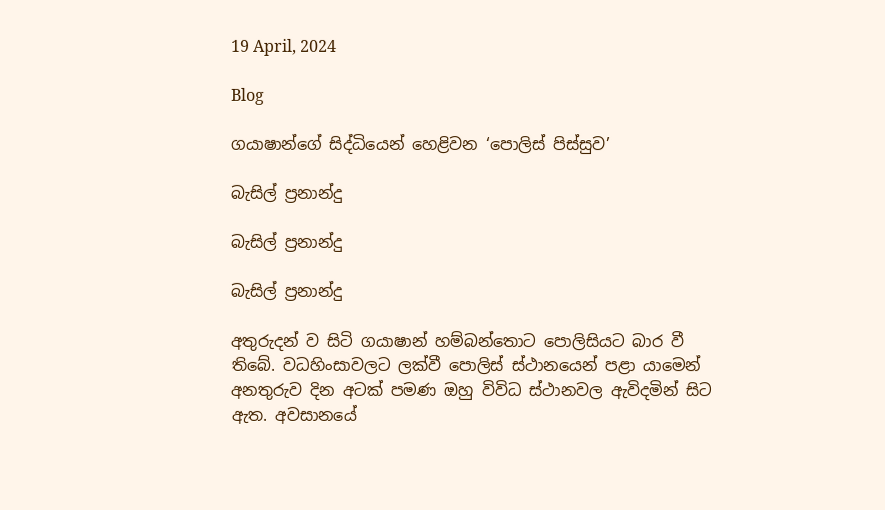19 April, 2024

Blog

ගයාෂාන්ගේ සිද්ධියෙන් හෙළිවන ‘පොලිස් පිස්සුව’

බැසිල් ප්‍රනාන්දු

බැසිල් ප්‍රනාන්දු

බැසිල් ප්‍රනාන්දු

අතුරුදන් ව සිටි ගයාෂාන් හම්බන්තොට පොලිසියට බාර වී තිබේ. වධහිංසාවලට ලක්වී පොලිස් ස්ථානයෙන් පළා යාමෙන් අනතුරුව දින අටක් පමණ ඔහු විවිධ ස්ථානවල ඇවිදමින් සිට ඇත. අවසානයේ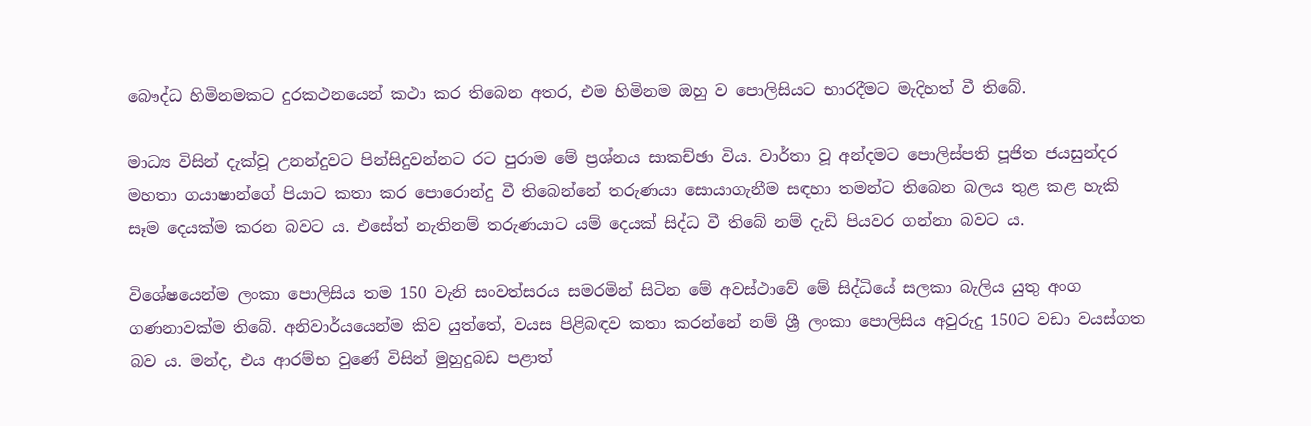බෞද්ධ හිමිනමකට දුරකථනයෙන් කථා කර තිබෙන අතර, එම හිමිනම ඔහු ව පොලිසියට භාරදීමට මැදිහත් වී තිබේ.

මාධ්‍ය විසින් දැක්වූ උනන්දුවට පින්සිදුවන්නට රට පුරාම මේ ප්‍රශ්නය සාකච්ඡා විය. වාර්තා වූ අන්දමට පොලිස්පති පූජිත ජයසුන්දර මහතා ගයාෂාන්ගේ පියාට කතා කර පොරොන්දු වී තිබෙන්නේ තරුණයා සොයාගැනීම සඳහා තමන්ට තිබෙන බලය තුළ කළ හැකි සෑම දෙයක්ම කරන බවට ය. එසේත් නැතිනම් තරුණයාට යම් දෙයක් සිද්ධ වී තිබේ නම් දැඩි පියවර ගන්නා බවට ය.

විශේෂයෙන්ම ලංකා පොලිසිය තම 150 වැනි සංවත්සරය සමරමින් සිටින මේ අවස්ථාවේ මේ සිද්ධියේ සලකා බැලිය යුතු අංග ගණනාවක්ම තිබේ. අනිවාර්යයෙන්ම කිව යුත්තේ, වයස පිළිබඳව කතා කරන්නේ නම් ශ්‍රී ලංකා පොලිසිය අවුරුදු 150ට වඩා වයස්ගත බව ය. මන්ද, එය ආරම්භ වුණේ විසින් මුහුදුබඩ පළාත්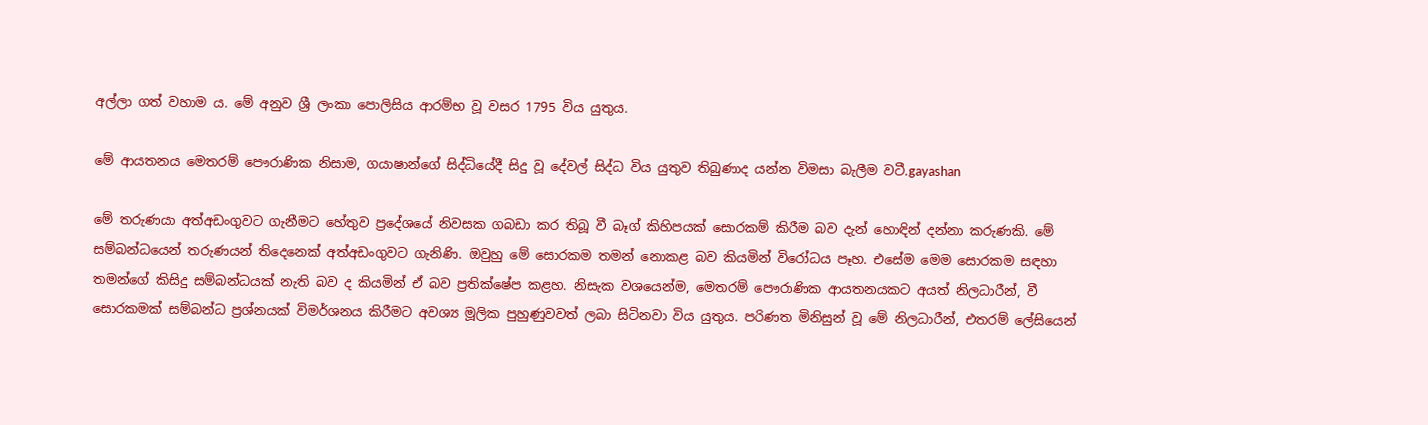අල්ලා ගත් වහාම ය. මේ අනුව ශ්‍රී ලංකා පොලිසිය ආරම්භ වූ වසර 1795 විය යුතුය.

මේ ආයතනය මෙතරම් පෞරාණික නිසාම, ගයාෂාන්ගේ සිද්ධියේදී සිදු වූ දේවල් සිද්ධ විය යුතුව තිබුණාද යන්න විමසා බැලීම වටී.gayashan

මේ තරුණයා අත්අඩංගුවට ගැනීමට හේතුව ප්‍රදේශයේ නිවසක ගබඩා කර තිබූ වී බෑග් කිහිපයක් සොරකම් කිරීම බව දැන් හොඳින් දන්නා කරුණකි. මේ සම්බන්ධයෙන් තරුණයන් තිදෙනෙක් අත්අඩංගුවට ගැනිණි. ඔවුහු මේ සොරකම තමන් නොකළ බව කියමින් විරෝධය පෑහ. එසේම මෙම සොරකම සඳහා තමන්ගේ කිසිදු සම්බන්ධයක් නැති බව ද කියමින් ඒ බව ප්‍රතික්ෂේප කළහ. නිසැක වශයෙන්ම, මෙතරම් පෞරාණික ආයතනයකට අයත් නිලධාරීන්, වී සොරකමක් සම්බන්ධ ප්‍රශ්නයක් විමර්ශනය කිරීමට අවශ්‍ය මූලික පුහුණුවවත් ලබා සිටිනවා විය යුතුය. පරිණත මිනිසුන් වූ මේ නිලධාරීන්, එතරම් ලේසියෙන්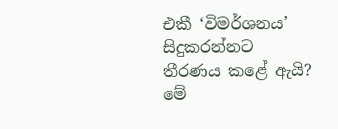එකී ‘විමර්ශනය’ සිදුකරන්නට තීරණය කළේ ඇයි? මේ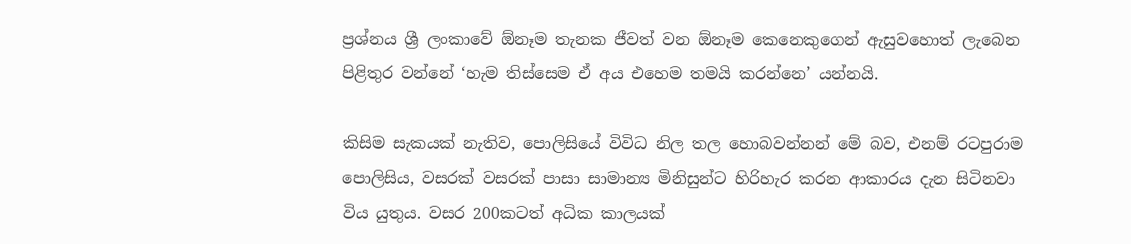ප්‍රශ්නය ශ්‍රී ලංකාවේ ඕනෑම තැනක ජීවත් වන ඕනෑම කෙනෙකුගෙන් ඇසුවහොත් ලැබෙන පිළිතුර වන්නේ ‘හැම තිස්සෙම ඒ අය එහෙම තමයි කරන්නෙ’ යන්නයි.

කිසිම සැකයක් නැතිව, පොලිසියේ විවිධ නිල තල හොබවන්නන් මේ බව, එනම් රටපුරාම පොලිසිය, වසරක් වසරක් පාසා සාමාන්‍ය මිනිසුන්ට හිරිහැර කරන ආකාරය දැන සිටිනවා විය යුතුය. වසර 200කටත් අධික කාලයක්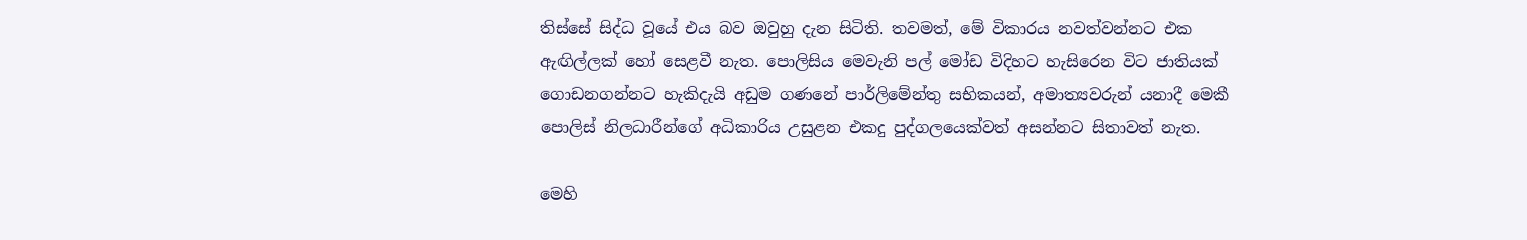තිස්සේ සිද්ධ වූයේ එය බව ඔවුහු දැන සිටිති. තවමත්, මේ විකාරය නවත්වන්නට එක ඇඟිල්ලක් හෝ සෙළවී නැත. පොලිසිය මෙවැනි පල් මෝඩ විදිහට හැසිරෙන විට ජාතියක් ගොඩනගන්නට හැකිදැයි අඩුම ගණනේ පාර්ලිමේන්තු සභිකයන්, අමාත්‍යවරුන් යනාදී මෙකී පොලිස් නිලධාරීන්ගේ අධිකාරිය උසුළන එකදු පුද්ගලයෙක්වත් අසන්නට සිතාවත් නැත.

මෙහි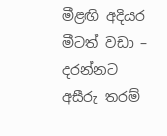මීළඟි අදියර මීටත් වඩා – දරන්නට අසීරු තරම්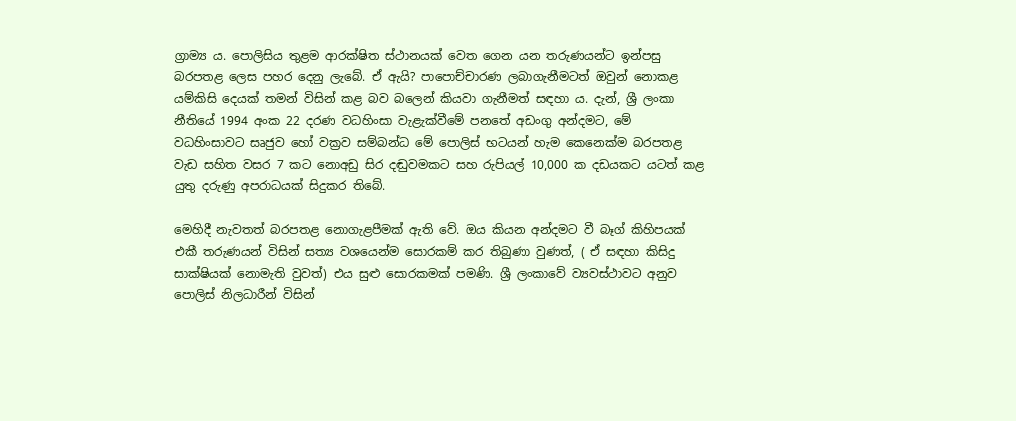ග්‍රාම්‍ය ය. පොලිසිය තුළම ආරක්ෂිත ස්ථානයක් වෙත ගෙන යන තරුණයන්ට ඉන්පසු බරපතළ ලෙස පහර දෙනු ලැබේ. ඒ ඇයි? පාපොච්චාරණ ලබාගැනීමටත් ඔවුන් නොකළ යම්කිසි දෙයක් තමන් විසින් කළ බව බලෙන් කියවා ගැනීමත් සඳහා ය. දැන්, ශ්‍රී ලංකා නීතියේ 1994 අංක 22 දරණ වධහිංසා වැළැක්වීමේ පනතේ අඩංගු අන්දමට, මේ වධහිංසාවට සෘජුව හෝ වක්‍රව සම්බන්ධ මේ පොලිස් භටයන් හැම කෙනෙක්ම බරපතළ වැඩ සහිත වසර 7 කට නොඅඩු සිර දඬුවමකට සහ රුපියල් 10,000 ක දඩයකට යටත් කළ යුතු දරුණු අපරාධයක් සිදුකර තිබේ.

මෙහිදී නැවතත් බරපතළ නොගැළපීමක් ඇති වේ. ඔය කියන අන්දමට වී බෑග් කිහිපයක් එකී තරුණයන් විසින් සත්‍ය වශයෙන්ම සොරකම් කර තිබුණා වුණත්, ( ඒ සඳහා කිසිදු සාක්ෂියක් නොමැති වුවත්) එය සුළු සොරකමක් පමණි. ශ්‍රී ලංකාවේ ව්‍යවස්ථාවට අනුව පොලිස් නිලධාරීන් විසින්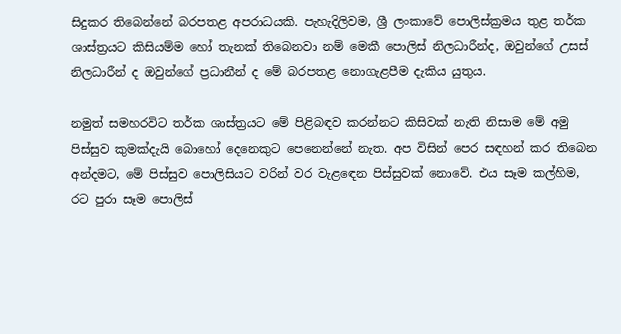සිදුකර තිබෙන්නේ බරපතළ අපරාධයකි. පැහැදිලිවම, ශ්‍රී ලංකාවේ පොලිස්ක්‍රමය තුළ තර්ක ශාස්ත්‍රයට කිසියම්ම හෝ තැනක් තිබෙනවා නම් මෙකී පොලිස් නිලධාරීන්ද, ඔවුන්ගේ උසස් නිලධාරීන් ද ඔවුන්ගේ ප්‍රධානීන් ද මේ බරපතළ නොගැළපීම දැකිය යුතුය.

නමුත් සමහරවිට තර්ක ශාස්ත්‍රයට මේ පිළිබඳව කරන්නට කිසිවක් නැති නිසාම මේ අමු පිස්සුව කුමක්දැයි බොහෝ දෙනෙකුට පෙනෙන්නේ නැත. අප විසින් පෙර සඳහන් කර තිබෙන අන්දමට, මේ පිස්සුව පොලිසියට වරින් වර වැළඳෙන පිස්සුවක් නොවේ. එය සෑම කල්හිම, රට පුරා සෑම පොලිස්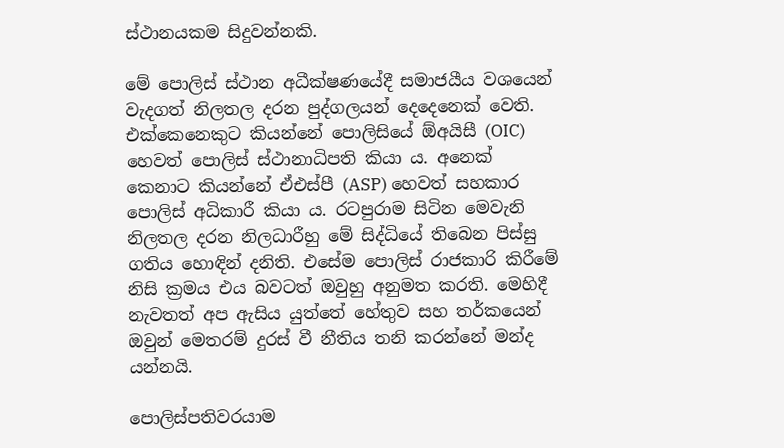ස්ථානයකම සිදුවන්නකි.

මේ පොලිස් ස්ථාන අධීක්ෂණයේදී සමාජයීය වශයෙන් වැදගත් නිලතල දරන පුද්ගලයන් දෙදෙනෙක් වෙති. එක්කෙනෙකුට කියන්නේ පොලිසියේ ඕඅයිසී (OIC) හෙවත් පොලිස් ස්ථානාධිපති කියා ය. අනෙක් කෙනාට කියන්නේ ඒඑස්පී (ASP) හෙවත් සහකාර පොලිස් අධිකාරී කියා ය. රටපුරාම සිටින මෙවැනි නිලතල දරන නිලධාරීහු මේ සිද්ධියේ තිබෙන පිස්සු ගතිය හොඳින් දනිති. එසේම පොලිස් රාජකාරි කිරීමේ නිසි ක්‍රමය එය බවටත් ඔවුහු අනුමත කරති. මෙහිදී නැවතත් අප ඇසිය යුත්තේ හේතුව සහ තර්කයෙන් ඔවුන් මෙතරම් දුරස් වී නීතිය තනි කරන්නේ මන්ද යන්නයි.

පොලිස්පතිවරයාම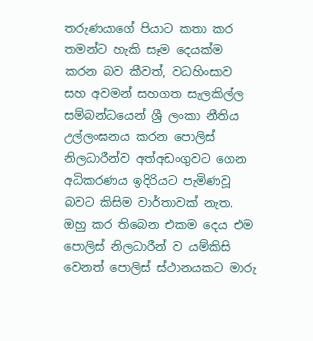තරුණයාගේ පියාට කතා කර තමන්ට හැකි සෑම දෙයක්ම කරන බව කීවත්, වධහිංසාව සහ අවමන් සහගත සැලකිල්ල සම්බන්ධයෙන් ශ්‍රී ලංකා නීතිය උල්ලංඝනය කරන පොලිස් නිලධාරීන්ව අත්අඩංගුවට ගෙන අධිකරණය ඉදිරියට පැමිණවූ බවට කිසිම වාර්තාවක් නැත. ඔහු කර තිබෙන එකම දෙය එම පොලිස් නිලධාරීන් ව යම්කිසි වෙනත් පොලිස් ස්ථානයකට මාරු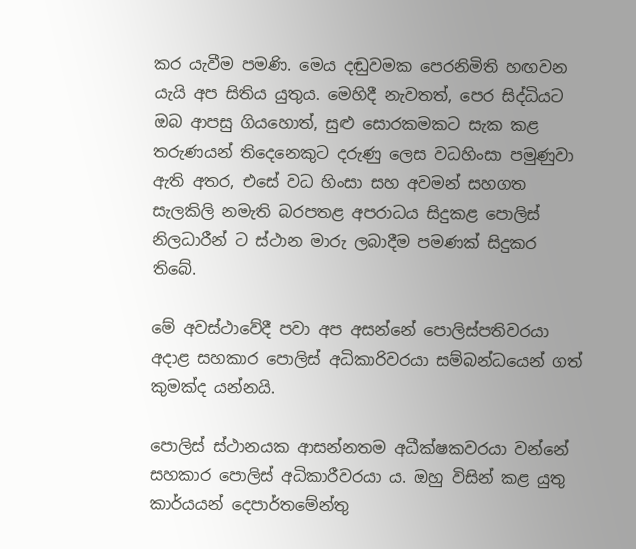කර යැවීම පමණි. මෙය දඬුවමක පෙරනිමිති හඟවන යැයි අප සිතිය යුතුය. මෙහිදී නැවතත්, පෙර සිද්ධියට ඔබ ආපසු ගියහොත්, සුළු සොරකමකට සැක කළ තරුණයන් තිදෙනෙකුට දරුණු ලෙස වධහිංසා පමුණුවා ඇති අතර, එසේ වධ හිංසා සහ අවමන් සහගත සැලකිලි නමැති බරපතළ අපරාධය සිදුකළ පොලිස් නිලධාරීන් ට ස්ථාන මාරු ලබාදීම පමණක් සිදුකර තිබේ.

මේ අවස්ථාවේදී පවා අප අසන්නේ පොලිස්පතිවරයා අදාළ සහකාර පොලිස් අධිකාරිවරයා සම්බන්ධයෙන් ගත් කුමක්ද යන්නයි.

පොලිස් ස්ථානයක ආසන්නතම අධීක්ෂකවරයා වන්නේ සහකාර පොලිස් අධිකාරීවරයා ය. ඔහු විසින් කළ යුතු කාර්යයන් දෙපාර්තමේන්තු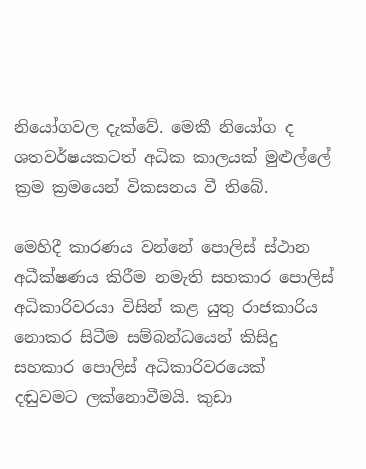නියෝගවල දැක්වේ. මෙකී නියෝග ද ශතවර්ෂයකටත් අධික කාලයක් මුළුල්ලේ ක්‍රම ක්‍රමයෙන් විකසනය වී තිබේ.

මෙහිදී කාරණය වන්නේ පොලිස් ස්ථාන අධීක්ෂණය කිරීම නමැති සහකාර පොලිස් අධිකාරිවරයා විසින් කළ යුතු රාජකාරිය නොකර සිටීම සම්බන්ධයෙන් කිසිදු සහකාර පොලිස් අධිකාරිවරයෙක් දඬුවමට ලක්නොවීමයි. කුඩා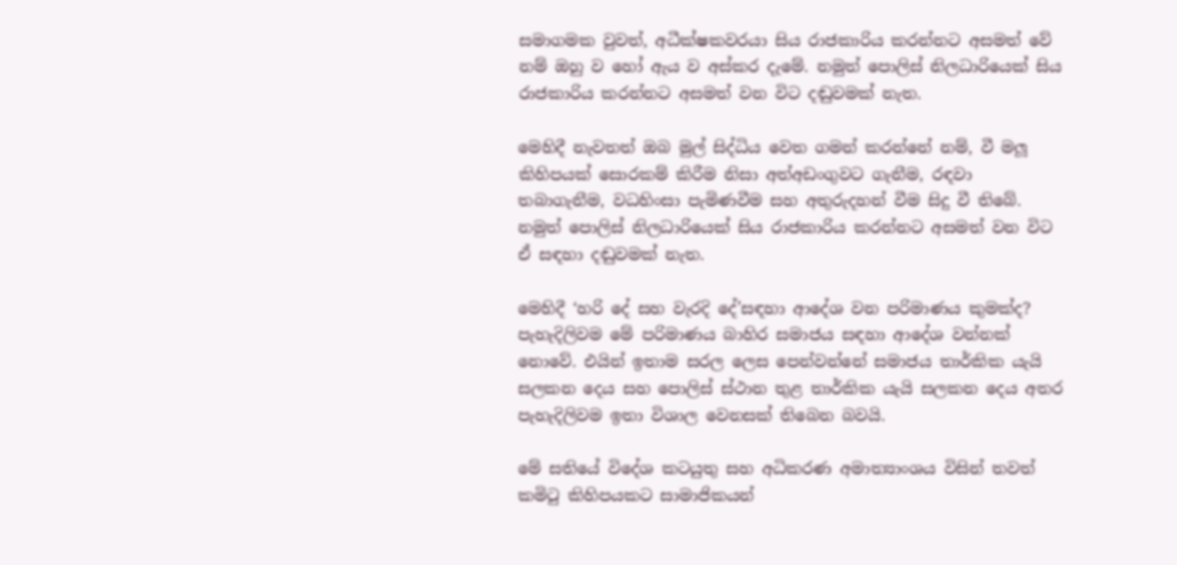සමාගමක වුවත්, අධීක්ෂකවරයා සිය රාජකාරිය කරන්නට අසමත් වේ නම් ඔහු ව හෝ ඇය ව අස්කර දැමේ. නමුත් පොලිස් නිලධාරියෙක් සිය රාජකාරිය කරන්නට අසමත් වන විට දඬුවමක් නැත.

මෙහිදී නැවතත් ඔබ මුල් සිද්ධිය වෙත ගමන් කරන්නේ නම්, වී මලූ කිහිපයක් සොරකම් කිරීම නිසා අත්අඩංගුවට ගැනීම, රඳවා තබාගැනීම, වධහිංසා පැමිණවීම සහ අතුරුදහන් වීම සිදු වී තිබේ. නමුත් පොලිස් නිලධාරියෙක් සිය රාජකාරිය කරන්නට අසමත් වන විට ඒ සඳහා දඬුවමක් නැත.

මෙහිදී ‘හරි දේ සහ වැරදි දේ’සඳහා ආදේශ වන පරිමාණය කුමක්ද? පැහැදිලිවම මේ පරිමාණය බාහිර සමාජය සඳහා ආදේශ වන්නක් නොවේ. එයින් ඉතාම සරල ලෙස පෙන්වන්නේ සමාජය තාර්කික යැයි සලකන දෙය සහ පොලිස් ස්ථාන තුළ තාර්කික යැයි සලකන දෙය අතර පැහැදිලිවම ඉතා විශාල වෙනසක් තිබෙන බවයි.

මේ සතියේ විදේශ කටයුතු සහ අධිකරණ අමාත්‍යාංශය විසින් තවත් කමිටු කිහිපයකට සාමාජිකයන්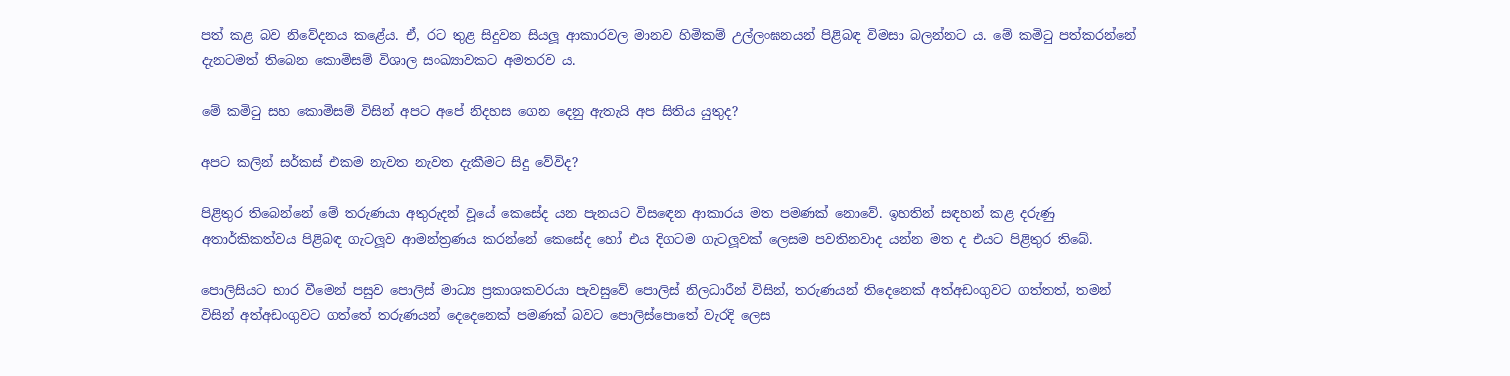පත් කළ බව නිවේදනය කළේය. ඒ, රට තුළ සිදුවන සියලූ ආකාරවල මානව හිමිකම් උල්ලංඝනයන් පිළිබඳ විමසා බලන්නට ය. මේ කමිටු පත්කරන්නේ දැනටමත් තිබෙන කොමිසම් විශාල සංඛ්‍යාවකට අමතරව ය.

මේ කමිටු සහ කොමිසම් විසින් අපට අපේ නිදහස ගෙන දෙනු ඇතැයි අප සිතිය යුතුද?

අපට කලින් සර්කස් එකම නැවත නැවත දැකීමට සිදු වේවිද?

පිළිතුර තිබෙන්නේ මේ තරුණයා අතුරුදන් වූයේ කෙසේද යන පැනයට විසඳෙන ආකාරය මත පමණක් නොවේ. ඉහතින් සඳහන් කළ දරුණු අතාර්කිකත්වය පිළිබඳ ගැටලූව ආමන්ත්‍රණය කරන්නේ කෙසේද හෝ එය දිගටම ගැටලූවක් ලෙසම පවතිනවාද යන්න මත ද එයට පිළිතුර තිබේ.

පොලිසියට භාර වීමෙන් පසුව පොලිස් මාධ්‍ය ප්‍රකාශකවරයා පැවසුවේ පොලිස් නිලධාරීන් විසින්, තරුණයන් තිදෙනෙක් අත්අඩංගුවට ගත්තත්, තමන් විසින් අත්අඩංගුවට ගත්තේ තරුණයන් දෙදෙනෙක් පමණක් බවට පොලිස්පොතේ වැරදි ලෙස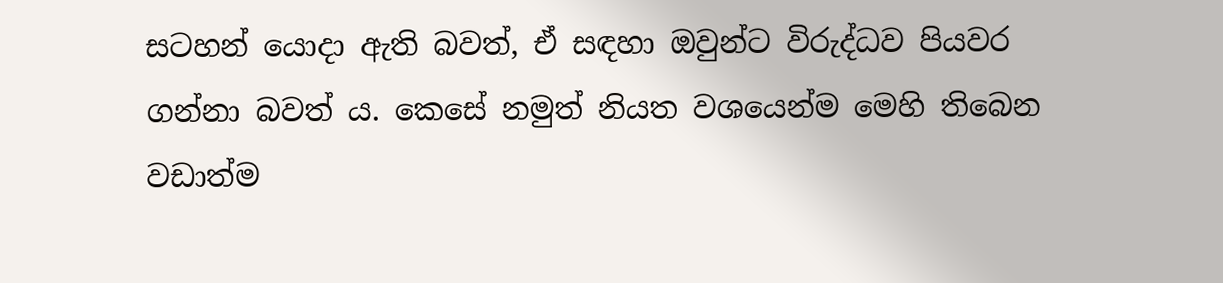සටහන් යොදා ඇති බවත්, ඒ සඳහා ඔවුන්ට විරුද්ධව පියවර ගන්නා බවත් ය. කෙසේ නමුත් නියත වශයෙන්ම මෙහි තිබෙන වඩාත්ම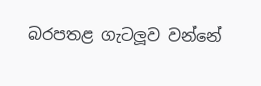බරපතළ ගැටලූව වන්නේ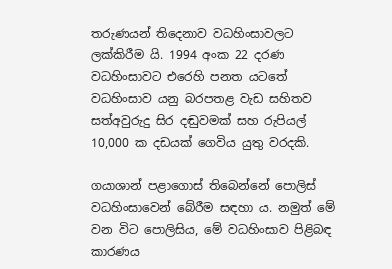තරුණයන් තිදෙනාව වධහිංසාවලට ලක්කිරීම යි. 1994 අංක 22 දරණ වධහිංසාවට එරෙහි පනත යටතේ වධහිංසාව යනු බරපතළ වැඩ සහිතව සත්අවුරුදු සිර දඬුවමක් සහ රුපියල් 10,000 ක දඩයක් ගෙවිය යුතු වරදකි.

ගයාශාන් පළාගොස් තිබෙන්නේ පොලිස් වධහිංසාවෙන් බේරීම සඳහා ය. නමුත් මේ වන විට පොලිසිය, මේ වධහිංසාව පිළිබඳ කාරණය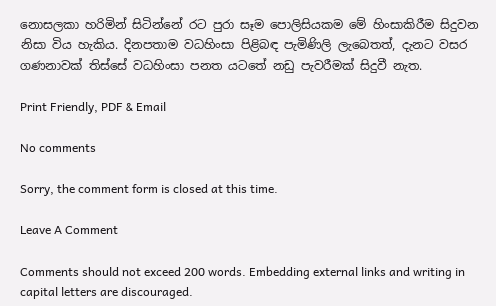නොසලකා හරිමින් සිටින්නේ රට පුරා සෑම පොලිසියකම මේ හිංසාකිරීම සිදුවන නිසා විය හැකිය. දිනපතාම වධහිංසා පිළිබඳ පැමිණිලි ලැබෙතත්, දැනට වසර ගණනාවක් තිස්සේ වධහිංසා පනත යටතේ නඩු පැවරීමක් සිදුවී නැත.

Print Friendly, PDF & Email

No comments

Sorry, the comment form is closed at this time.

Leave A Comment

Comments should not exceed 200 words. Embedding external links and writing in capital letters are discouraged.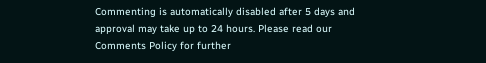Commenting is automatically disabled after 5 days and approval may take up to 24 hours. Please read our Comments Policy for further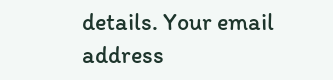details. Your email address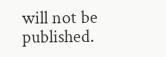will not be published.